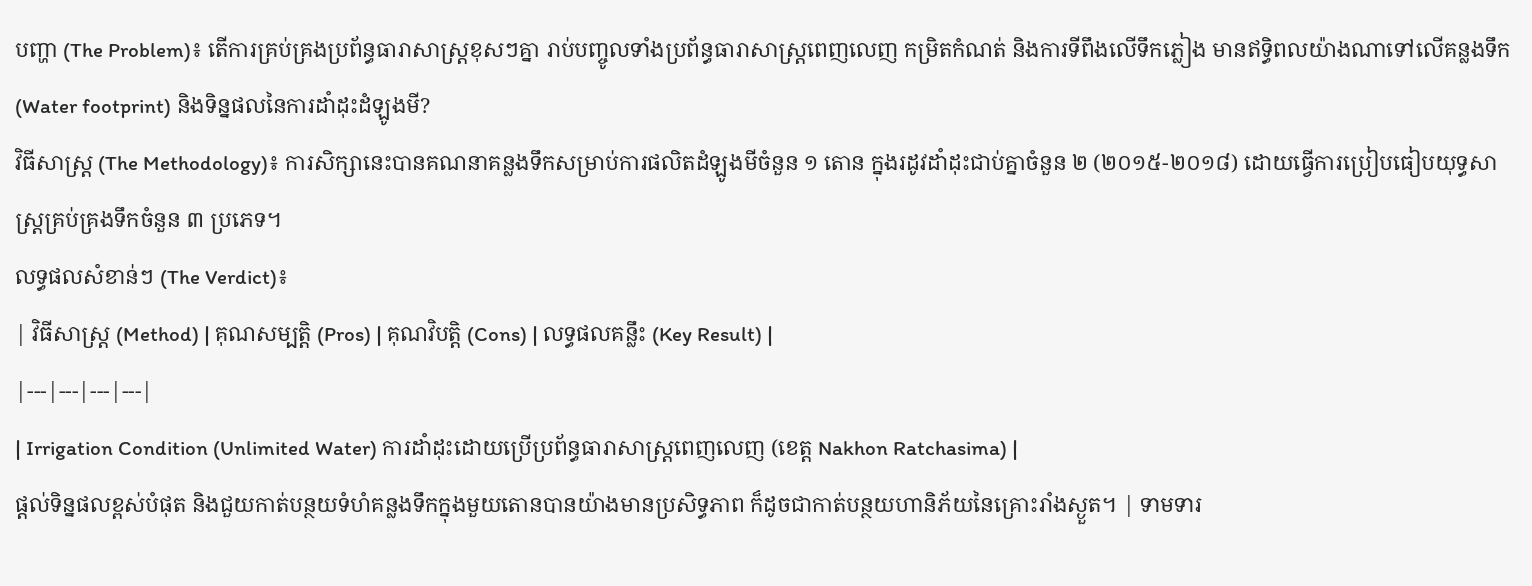បញ្ហា (The Problem)៖ តើការគ្រប់គ្រងប្រព័ន្ធធារាសាស្ត្រខុសៗគ្នា រាប់បញ្ចូលទាំងប្រព័ន្ធធារាសាស្ត្រពេញលេញ កម្រិតកំណត់ និងការទីពឹងលើទឹកភ្លៀង មានឥទ្ធិពលយ៉ាងណាទៅលើគន្លងទឹក (Water footprint) និងទិន្នផលនៃការដាំដុះដំឡូងមី?
វិធីសាស្ត្រ (The Methodology)៖ ការសិក្សានេះបានគណនាគន្លងទឹកសម្រាប់ការផលិតដំឡូងមីចំនួន ១ តោន ក្នុងរដូវដាំដុះជាប់គ្នាចំនួន ២ (២០១៥-២០១៨) ដោយធ្វើការប្រៀបធៀបយុទ្ធសាស្ត្រគ្រប់គ្រងទឹកចំនួន ៣ ប្រភេទ។
លទ្ធផលសំខាន់ៗ (The Verdict)៖
| វិធីសាស្ត្រ (Method) | គុណសម្បត្តិ (Pros) | គុណវិបត្តិ (Cons) | លទ្ធផលគន្លឹះ (Key Result) |
|---|---|---|---|
| Irrigation Condition (Unlimited Water) ការដាំដុះដោយប្រើប្រព័ន្ធធារាសាស្ត្រពេញលេញ (ខេត្ត Nakhon Ratchasima) |
ផ្តល់ទិន្នផលខ្ពស់បំផុត និងជួយកាត់បន្ថយទំហំគន្លងទឹកក្នុងមួយតោនបានយ៉ាងមានប្រសិទ្ធភាព ក៏ដូចជាកាត់បន្ថយហានិភ័យនៃគ្រោះរាំងស្ងួត។ | ទាមទារ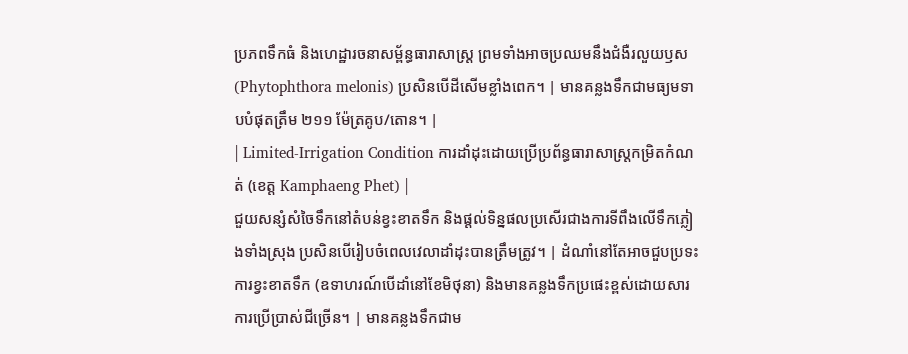ប្រភពទឹកធំ និងហេដ្ឋារចនាសម្ព័ន្ធធារាសាស្ត្រ ព្រមទាំងអាចប្រឈមនឹងជំងឺរលួយឫស (Phytophthora melonis) ប្រសិនបើដីសើមខ្លាំងពេក។ | មានគន្លងទឹកជាមធ្យមទាបបំផុតត្រឹម ២១១ ម៉ែត្រគូប/តោន។ |
| Limited-Irrigation Condition ការដាំដុះដោយប្រើប្រព័ន្ធធារាសាស្ត្រកម្រិតកំណត់ (ខេត្ត Kamphaeng Phet) |
ជួយសន្សំសំចៃទឹកនៅតំបន់ខ្វះខាតទឹក និងផ្តល់ទិន្នផលប្រសើរជាងការទីពឹងលើទឹកភ្លៀងទាំងស្រុង ប្រសិនបើរៀបចំពេលវេលាដាំដុះបានត្រឹមត្រូវ។ | ដំណាំនៅតែអាចជួបប្រទះការខ្វះខាតទឹក (ឧទាហរណ៍បើដាំនៅខែមិថុនា) និងមានគន្លងទឹកប្រផេះខ្ពស់ដោយសារការប្រើប្រាស់ជីច្រើន។ | មានគន្លងទឹកជាម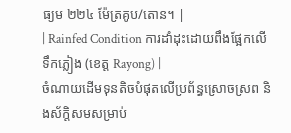ធ្យម ២២៤ ម៉ែត្រគូប/តោន។ |
| Rainfed Condition ការដាំដុះដោយពឹងផ្អែកលើទឹកភ្លៀង (ខេត្ត Rayong) |
ចំណាយដើមទុនតិចបំផុតលើប្រព័ន្ធស្រោចស្រព និងស័ក្តិសមសម្រាប់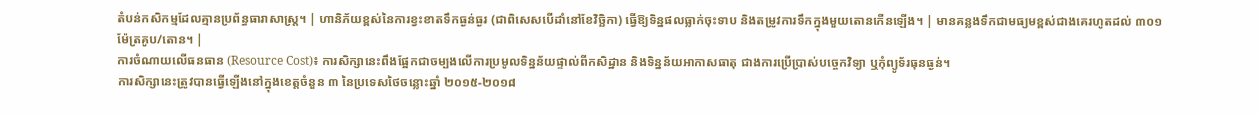តំបន់កសិកម្មដែលគ្មានប្រព័ន្ធធារាសាស្ត្រ។ | ហានិភ័យខ្ពស់នៃការខ្វះខាតទឹកធ្ងន់ធ្ងរ (ជាពិសេសបើដាំនៅខែវិច្ឆិកា) ធ្វើឱ្យទិន្នផលធ្លាក់ចុះទាប និងតម្រូវការទឹកក្នុងមួយតោនកើនឡើង។ | មានគន្លងទឹកជាមធ្យមខ្ពស់ជាងគេរហូតដល់ ៣០១ ម៉ែត្រគូប/តោន។ |
ការចំណាយលើធនធាន (Resource Cost)៖ ការសិក្សានេះពឹងផ្អែកជាចម្បងលើការប្រមូលទិន្នន័យផ្ទាល់ពីកសិដ្ឋាន និងទិន្នន័យអាកាសធាតុ ជាងការប្រើប្រាស់បច្ចេកវិទ្យា ឬកុំព្យូទ័រធុនធ្ងន់។
ការសិក្សានេះត្រូវបានធ្វើឡើងនៅក្នុងខេត្តចំនួន ៣ នៃប្រទេសថៃចន្លោះឆ្នាំ ២០១៥-២០១៨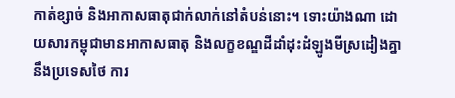កាត់ខ្សាច់ និងអាកាសធាតុជាក់លាក់នៅតំបន់នោះ។ ទោះយ៉ាងណា ដោយសារកម្ពុជាមានអាកាសធាតុ និងលក្ខខណ្ឌដីដាំដុះដំឡូងមីស្រដៀងគ្នានឹងប្រទេសថៃ ការ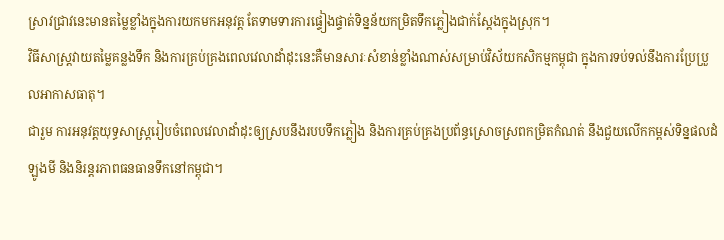ស្រាវជ្រាវនេះមានតម្លៃខ្លាំងក្នុងការយកមកអនុវត្ត តែទាមទារការផ្ទៀងផ្ទាត់ទិន្នន័យកម្រិតទឹកភ្លៀងជាក់ស្តែងក្នុងស្រុក។
វិធីសាស្ត្រវាយតម្លៃគន្លងទឹក និងការគ្រប់គ្រងពេលវេលាដាំដុះនេះគឺមានសារៈសំខាន់ខ្លាំងណាស់សម្រាប់វិស័យកសិកម្មកម្ពុជា ក្នុងការទប់ទល់នឹងការប្រែប្រួលអាកាសធាតុ។
ជារួម ការអនុវត្តយុទ្ធសាស្ត្ររៀបចំពេលវេលាដាំដុះឲ្យស្របនឹងរបបទឹកភ្លៀង និងការគ្រប់គ្រងប្រព័ន្ធស្រោចស្រពកម្រិតកំណត់ នឹងជួយលើកកម្ពស់ទិន្នផលដំឡូងមី និងនិរន្តរភាពធនធានទឹកនៅកម្ពុជា។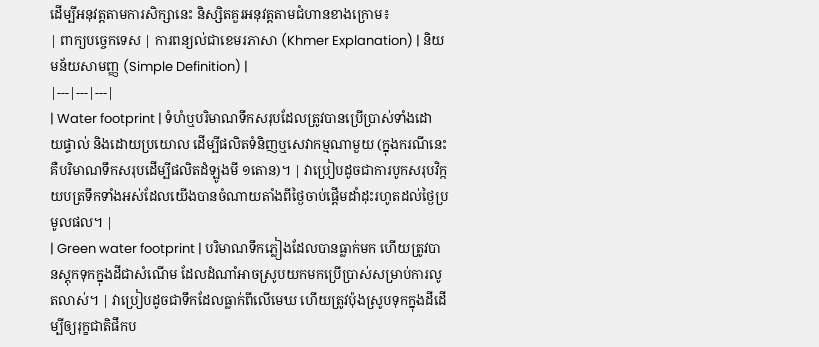ដើម្បីអនុវត្តតាមការសិក្សានេះ និស្សិតគួរអនុវត្តតាមជំហានខាងក្រោម៖
| ពាក្យបច្ចេកទេស | ការពន្យល់ជាខេមរភាសា (Khmer Explanation) | និយមន័យសាមញ្ញ (Simple Definition) |
|---|---|---|
| Water footprint | ទំហំឬបរិមាណទឹកសរុបដែលត្រូវបានប្រើប្រាស់ទាំងដោយផ្ទាល់ និងដោយប្រយោល ដើម្បីផលិតទំនិញឬសេវាកម្មណាមួយ (ក្នុងករណីនេះគឺបរិមាណទឹកសរុបដើម្បីផលិតដំឡូងមី ១តោន)។ | វាប្រៀបដូចជាការបូកសរុបវិក្កយបត្រទឹកទាំងអស់ដែលយើងបានចំណាយតាំងពីថ្ងៃចាប់ផ្តើមដាំដុះរហូតដល់ថ្ងៃប្រមូលផល។ |
| Green water footprint | បរិមាណទឹកភ្លៀងដែលបានធ្លាក់មក ហើយត្រូវបានស្តុកទុកក្នុងដីជាសំណើម ដែលដំណាំអាចស្រូបយកមកប្រើប្រាស់សម្រាប់ការលូតលាស់។ | វាប្រៀបដូចជាទឹកដែលធ្លាក់ពីលើមេឃ ហើយត្រូវប៉ុងស្រូបទុកក្នុងដីដើម្បីឲ្យរុក្ខជាតិផឹកប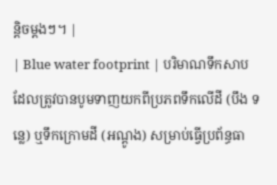ន្តិចម្តងៗ។ |
| Blue water footprint | បរិមាណទឹកសាបដែលត្រូវបានបូមទាញយកពីប្រភពទឹកលើដី (បឹង ទន្លេ) ឬទឹកក្រោមដី (អណ្តូង) សម្រាប់ធ្វើប្រព័ន្ធធា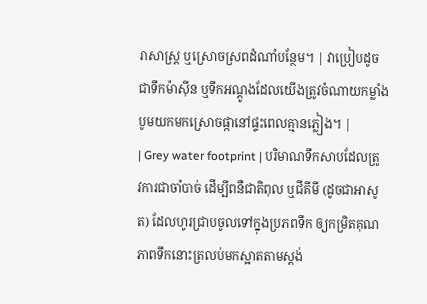រាសាស្ត្រ ឬស្រោចស្រពដំណាំបន្ថែម។ | វាប្រៀបដូចជាទឹកម៉ាស៊ីន ឬទឹកអណ្ដូងដែលយើងត្រូវចំណាយកម្លាំងបូមយកមកស្រោចផ្កានៅផ្ទះពេលគ្មានភ្លៀង។ |
| Grey water footprint | បរិមាណទឹកសាបដែលត្រូវការជាចាំបាច់ ដើម្បីពនឺជាតិពុល ឬជីគីមី (ដូចជាអាសូត) ដែលហូរជ្រាបចូលទៅក្នុងប្រភពទឹក ឲ្យកម្រិតគុណភាពទឹកនោះត្រលប់មកស្អាតតាមស្តង់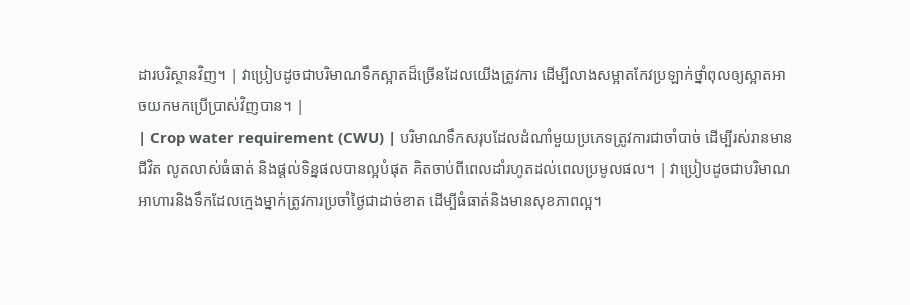ដារបរិស្ថានវិញ។ | វាប្រៀបដូចជាបរិមាណទឹកស្អាតដ៏ច្រើនដែលយើងត្រូវការ ដើម្បីលាងសម្អាតកែវប្រឡាក់ថ្នាំពុលឲ្យស្អាតអាចយកមកប្រើប្រាស់វិញបាន។ |
| Crop water requirement (CWU) | បរិមាណទឹកសរុបដែលដំណាំមួយប្រភេទត្រូវការជាចាំបាច់ ដើម្បីរស់រានមានជីវិត លូតលាស់ធំធាត់ និងផ្តល់ទិន្នផលបានល្អបំផុត គិតចាប់ពីពេលដាំរហូតដល់ពេលប្រមូលផល។ | វាប្រៀបដូចជាបរិមាណអាហារនិងទឹកដែលក្មេងម្នាក់ត្រូវការប្រចាំថ្ងៃជាដាច់ខាត ដើម្បីធំធាត់និងមានសុខភាពល្អ។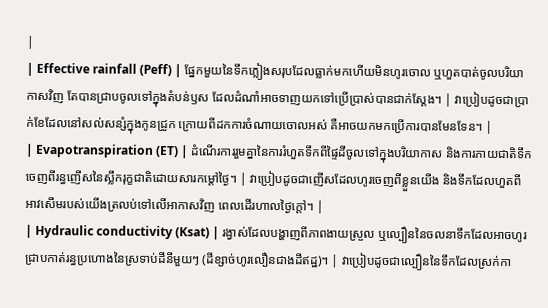|
| Effective rainfall (Peff) | ផ្នែកមួយនៃទឹកភ្លៀងសរុបដែលធ្លាក់មកហើយមិនហូរចោល ឬហួតបាត់ចូលបរិយាកាសវិញ តែបានជ្រាបចូលទៅក្នុងតំបន់ឫស ដែលដំណាំអាចទាញយកទៅប្រើប្រាស់បានជាក់ស្តែង។ | វាប្រៀបដូចជាប្រាក់ខែដែលនៅសល់សន្សំក្នុងកូនជ្រូក ក្រោយពីដកការចំណាយចោលអស់ គឺអាចយកមកប្រើការបានមែនទែន។ |
| Evapotranspiration (ET) | ដំណើរការរួមគ្នានៃការរំហួតទឹកពីផ្ទៃដីចូលទៅក្នុងបរិយាកាស និងការភាយជាតិទឹកចេញពីរន្ធញើសនៃស្លឹករុក្ខជាតិដោយសារកម្តៅថ្ងៃ។ | វាប្រៀបដូចជាញើសដែលហូរចេញពីខ្លួនយើង និងទឹកដែលហួតពីអាវសើមរបស់យើងត្រលប់ទៅលើអាកាសវិញ ពេលដើរហាលថ្ងៃក្តៅ។ |
| Hydraulic conductivity (Ksat) | រង្វាស់ដែលបង្ហាញពីភាពងាយស្រួល ឬល្បឿននៃចលនាទឹកដែលអាចហូរជ្រាបកាត់រន្ធប្រហោងនៃស្រទាប់ដីនីមួយៗ (ដីខ្សាច់ហូរលឿនជាងដីឥដ្ឋ)។ | វាប្រៀបដូចជាល្បឿននៃទឹកដែលស្រក់កា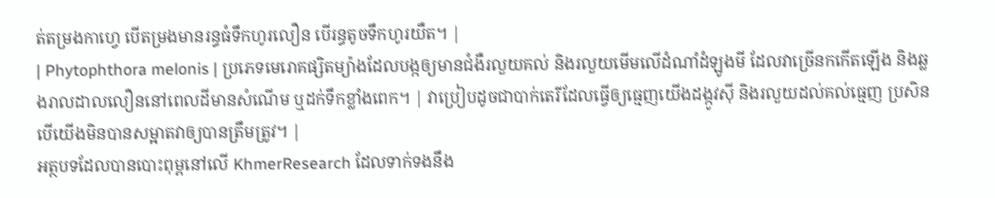ត់តម្រងកាហ្វេ បើតម្រងមានរន្ធធំទឹកហូរលឿន បើរន្ធតូចទឹកហូរយឺត។ |
| Phytophthora melonis | ប្រភេទមេរោគផ្សិតម្យ៉ាងដែលបង្កឲ្យមានជំងឺរលួយគល់ និងរលួយមើមលើដំណាំដំឡូងមី ដែលវាច្រើនកកើតឡើង និងឆ្លងរាលដាលលឿននៅពេលដីមានសំណើម ឬដក់ទឹកខ្លាំងពេក។ | វាប្រៀបដូចជាបាក់តេរីដែលធ្វើឲ្យធ្មេញយើងដង្កូវស៊ី និងរលួយដល់គល់ធ្មេញ ប្រសិនបើយើងមិនបានសម្អាតវាឲ្យបានត្រឹមត្រូវ។ |
អត្ថបទដែលបានបោះពុម្ពនៅលើ KhmerResearch ដែលទាក់ទងនឹង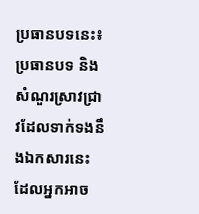ប្រធានបទនេះ៖
ប្រធានបទ និងសំណួរស្រាវជ្រាវដែលទាក់ទងនឹងឯកសារនេះ ដែលអ្នកអាច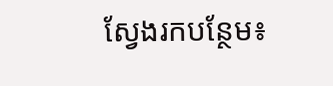ស្វែងរកបន្ថែម៖